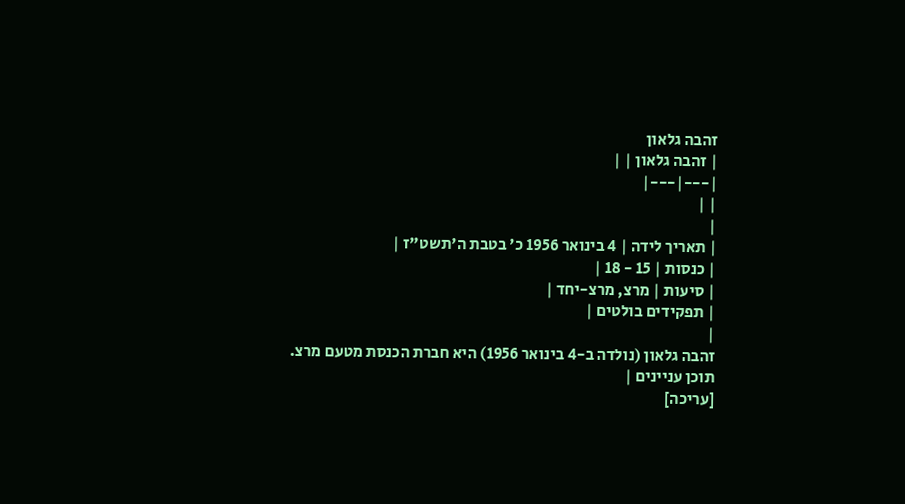זהבה גלאון
| זהבה גלאון | |
|---|---|
| |
|
| תאריך לידה | 4 בינואר 1956 כ' בטבת ה'תשט"ז |
| כנסות | 15 - 18 |
| סיעות | מרצ, מרצ-יחד |
| תפקידים בולטים |
|
זהבה גלאון (נולדה ב-4 בינואר 1956) היא חברת הכנסת מטעם מרצ.
תוכן עניינים |
[עריכה]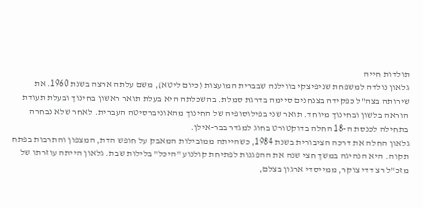תולדות חייה
גלאון נולדה למשפחת שניפיצקי בווילנה שבברית המועצות (כיום ליטא), משם עלתה ארצה בשנת 1960. את שירותה בצה"ל כפקידה בצנחנים סיימה בדרגת סמלת. בהשכלתה היא בעלת תואר ראשון בחינוך ובעלת תעודת הוראה בלשון ובחינוך מיוחד. תואר שני בפילוסופיה של החינוך מהאוניברסיטה העברית. לאחר שלא נבחרה בתחילה לכנסת ה-18 החלה בדוקטורט בחוג למגדר בבר-אילן.
גלאון החלה את דרכה הציבורית בשנת 1984, כשהייתה ממובילות המאבק על חופש הדת, המצפון והתרבות בפתח תקוה. היא הנהיגה במשך חצי שנה את ההפגנות לפתיחת קולנוע "היכל" בלילות שבת. גלאון הייתה עוזרתו של מזכ"ל רצ דדי צוקר, ממייסדי ארגון בצלם,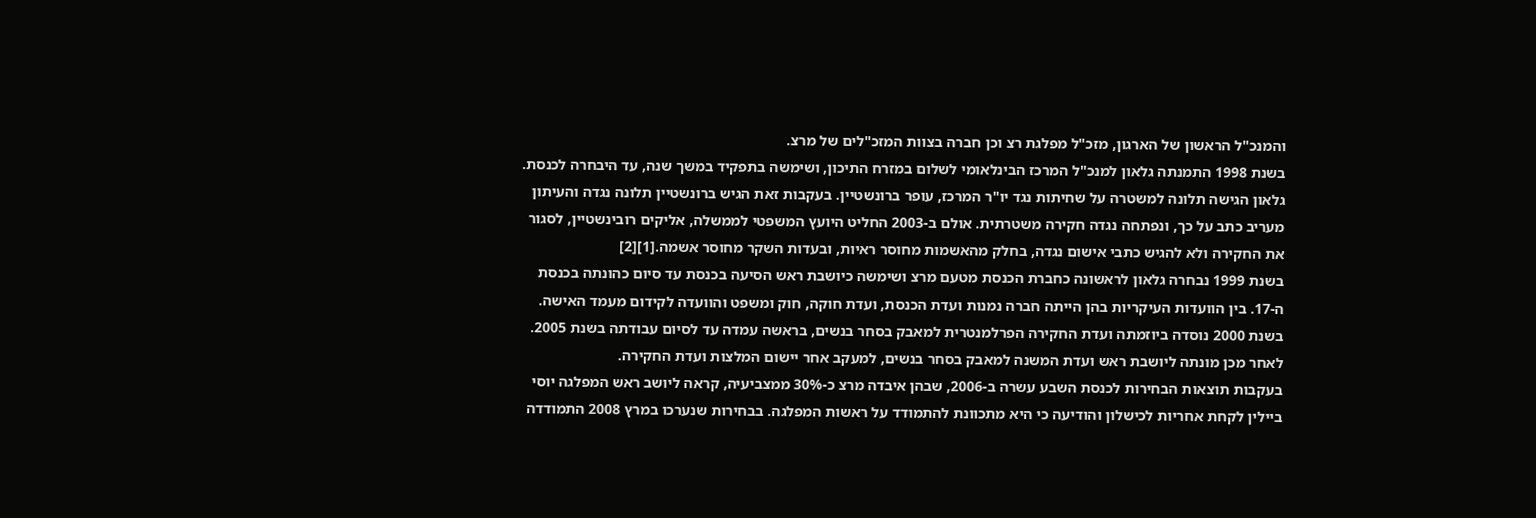והמנכ"ל הראשון של הארגון, מזכ"ל מפלגת רצ וכן חברה בצוות המזכ"לים של מרצ.
בשנת 1998 התמנתה גלאון למנכ"ל המרכז הבינלאומי לשלום במזרח התיכון, ושימשה בתפקיד במשך שנה, עד היבחרה לכנסת. גלאון הגישה תלונה למשטרה על שחיתות נגד יו"ר המרכז, עופר ברונשטיין. בעקבות זאת הגיש ברונשטיין תלונה נגדה והעיתון מעריב כתב על כך, ונפתחה נגדה חקירה משטרתית. אולם ב-2003 החליט היועץ המשפטי לממשלה, אליקים רובינשטיין, לסגור את החקירה ולא להגיש כתבי אישום נגדה, בחלק מהאשמות מחוסר ראיות, ובעדות השקר מחוסר אשמה.[1][2]
בשנת 1999 נבחרה גלאון לראשונה כחברת הכנסת מטעם מרצ ושימשה כיושבת ראש הסיעה בכנסת עד סיום כהונתה בכנסת ה-17. בין הוועדות העיקריות בהן הייתה חברה נמנות ועדת הכנסת, ועדת חוקה, חוק ומשפט והוועדה לקידום מעמד האישה. בשנת 2000 נוסדה ביוזמתה ועדת החקירה הפרלמנטרית למאבק בסחר בנשים, בראשה עמדה עד לסיום עבודתה בשנת 2005. לאחר מכן מונתה ליושבת ראש ועדת המשנה למאבק בסחר בנשים, למעקב אחר יישום המלצות ועדת החקירה.
בעקבות תוצאות הבחירות לכנסת השבע עשרה ב-2006, שבהן איבדה מרצ כ-30% ממצביעיה, קראה ליושב ראש המפלגה יוסי ביילין לקחת אחריות לכישלון והודיעה כי היא מתכוונת להתמודד על ראשות המפלגה. בבחירות שנערכו במרץ 2008 התמודדה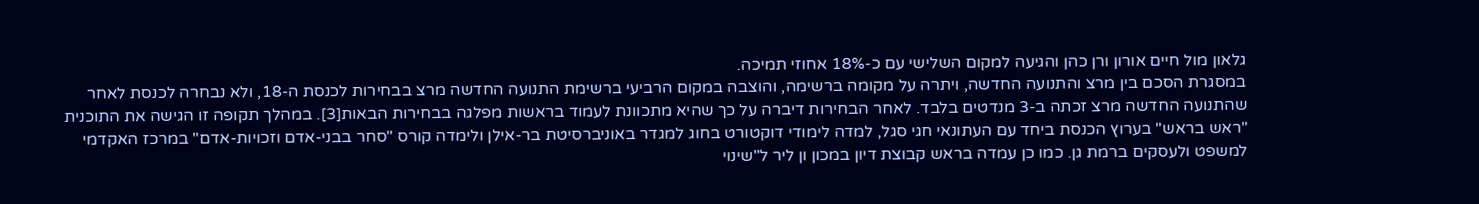גלאון מול חיים אורון ורן כהן והגיעה למקום השלישי עם כ-18% אחוזי תמיכה.
במסגרת הסכם בין מרצ והתנועה החדשה, ויתרה על מקומה ברשימה, והוצבה במקום הרביעי ברשימת התנועה החדשה מרצ בבחירות לכנסת ה-18, ולא נבחרה לכנסת לאחר שהתנועה החדשה מרצ זכתה ב-3 מנדטים בלבד. לאחר הבחירות דיברה על כך שהיא מתכוונת לעמוד בראשות מפלגה בבחירות הבאות[3]. במהלך תקופה זו הגישה את התוכנית "ראש בראש" בערוץ הכנסת ביחד עם העתונאי חגי סגל, למדה לימודי דוקטורט בחוג למגדר באוניברסיטת בר-אילן ולימדה קורס "סחר בבני-אדם וזכויות-אדם" במרכז האקדמי למשפט ולעסקים ברמת גן. כמו כן עמדה בראש קבוצת דיון במכון ון ליר ל"שינוי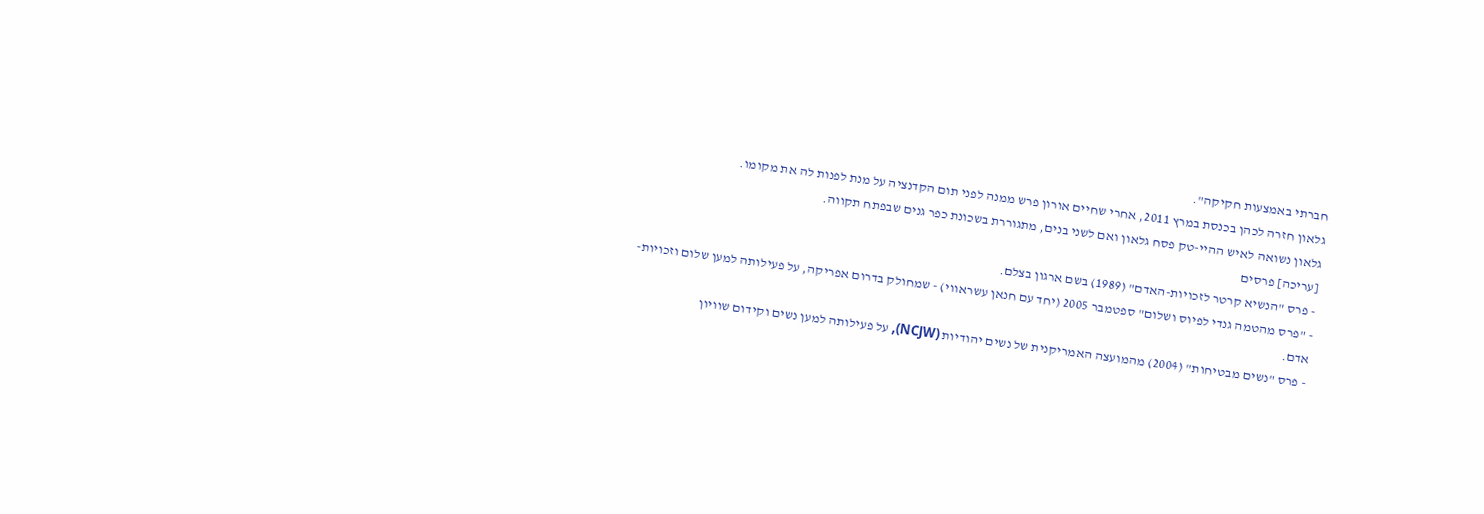חברתי באמצעות חקיקה".
גלאון חזרה לכהן בכנסת במרץ 2011, אחרי שחיים אורון פרש ממנה לפני תום הקדנציה על מנת לפנות לה את מקומו.
גלאון נשואה לאיש ההיי-טק פסח גלאון ואם לשני בנים, מתגוררת בשכונת כפר גנים שבפתח תקווה.
[עריכה] פרסים
- פרס "הנשיא קרטר לזכויות-האדם" (1989) בשם ארגון בצלם.
- "פרס מהטמה גנדי לפיוס ושלום" ספטמבר 2005 (יחד עם חנאן עשראווי) - שמחולק בדרום אפריקה, על פעילותה למען שלום וזכויות-אדם.
- פרס "נשים מבטיחות" (2004) מהמועצה האמריקנית של נשים יהודיות (NCJW), על פעילותה למען נשים וקידום שוויון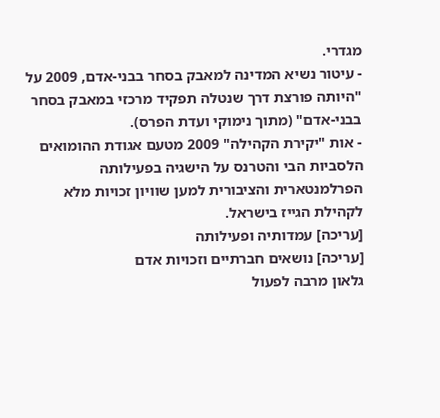מגדרי.
- עיטור נשיא המדינה למאבק בסחר בבני-אדם, 2009 על "היותה פורצת דרך שנטלה תפקיד מרכזי במאבק בסחר בבני-אדם" (מתוך נימוקי ועדת הפרס).
- אות "יקירת הקהילה" 2009 מטעם אגודת ההומואים הלסביות הבי והטרנס על הישגיה בפעילותה הפרלמנטארית והציבורית למען שוויון זכויות מלא לקהילת הגייז בישראל.
[עריכה] עמדותיה ופעילותה
[עריכה] נושאים חברתיים וזכויות אדם
גלאון מרבה לפעול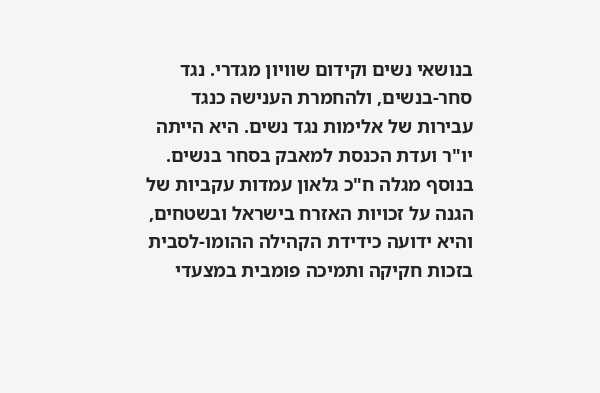בנושאי נשים וקידום שוויון מגדרי. נגד סחר-בנשים, ולהחמרת הענישה כנגד עבירות של אלימות נגד נשים. היא הייתה יו"ר ועדת הכנסת למאבק בסחר בנשים.
בנוסף מגלה ח"כ גלאון עמדות עקביות של הגנה על זכויות האזרח בישראל ובשטחים, והיא ידועה כידידת הקהילה ההומו-לסבית בזכות חקיקה ותמיכה פומבית במצעדי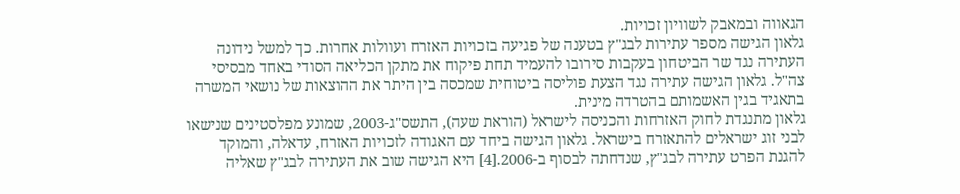הגאווה ובמאבק לשוויון זכויות.
גלאון הגישה מספר עתירות לבג"ץ בטענה של פגיעה בזכויות האזרח ועוולות אחרות. כך למשל נידונה העתירה נגד שר הביטחון בעקבות סירובו להעמיד תחת פיקוח את מתקן הכליאה הסודי באחד מבסיסי צה"ל. גלאון הגישה עתירה נגד הצעת פוליסה ביטוחית שמכסה בין היתר את ההוצאות של נושאי המשרה בתאגיד בגין האשמותם בהטרדה מינית.
גלאון מתנגדת לחוק האזרחות והכניסה לישראל (הוראת שעה), התשס"ג-2003, שמונע מפלסטינים שנישאו לבני זוג ישראלים להתאזרח בישראל. גלאון הגישה ביחד עם האגודה לזכויות האזרח, עדאלה, והמוקד להגנת הפרט עתירה לבג"ץ, שנדחתה לבסוף ב-2006.[4] היא הגישה שוב את העתירה לבג"ץ שאליה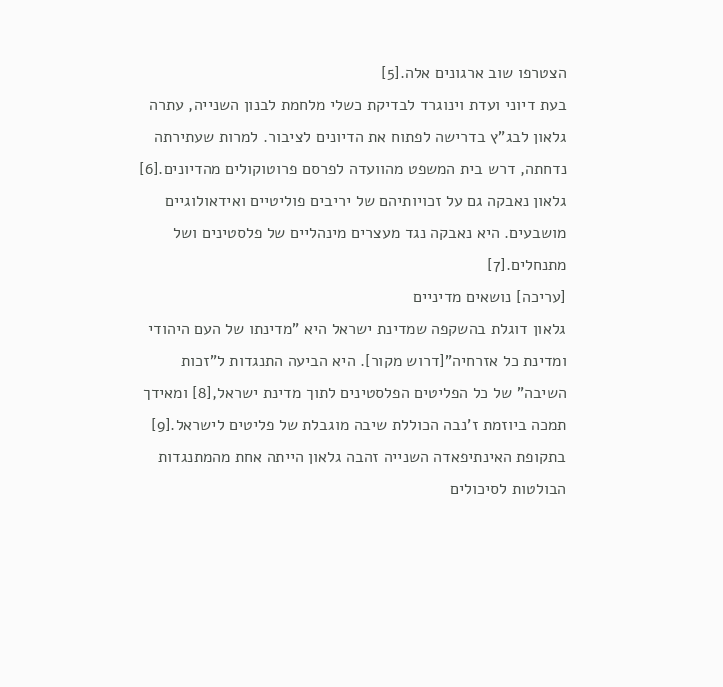הצטרפו שוב ארגונים אלה.[5]
בעת דיוני ועדת וינוגרד לבדיקת כשלי מלחמת לבנון השנייה, עתרה גלאון לבג"ץ בדרישה לפתוח את הדיונים לציבור. למרות שעתירתה נדחתה, דרש בית המשפט מהוועדה לפרסם פרוטוקולים מהדיונים.[6]
גלאון נאבקה גם על זכויותיהם של יריבים פוליטיים ואידאולוגיים מושבעים. היא נאבקה נגד מעצרים מינהליים של פלסטינים ושל מתנחלים.[7]
[עריכה] נושאים מדיניים
גלאון דוגלת בהשקפה שמדינת ישראל היא "מדינתו של העם היהודי ומדינת כל אזרחיה"[דרוש מקור]. היא הביעה התנגדות ל"זכות השיבה" של כל הפליטים הפלסטינים לתוך מדינת ישראל,[8] ומאידך תמכה ביוזמת ז'נבה הכוללת שיבה מוגבלת של פליטים לישראל.[9]
בתקופת האינתיפאדה השנייה זהבה גלאון הייתה אחת מהמתנגדות הבולטות לסיכולים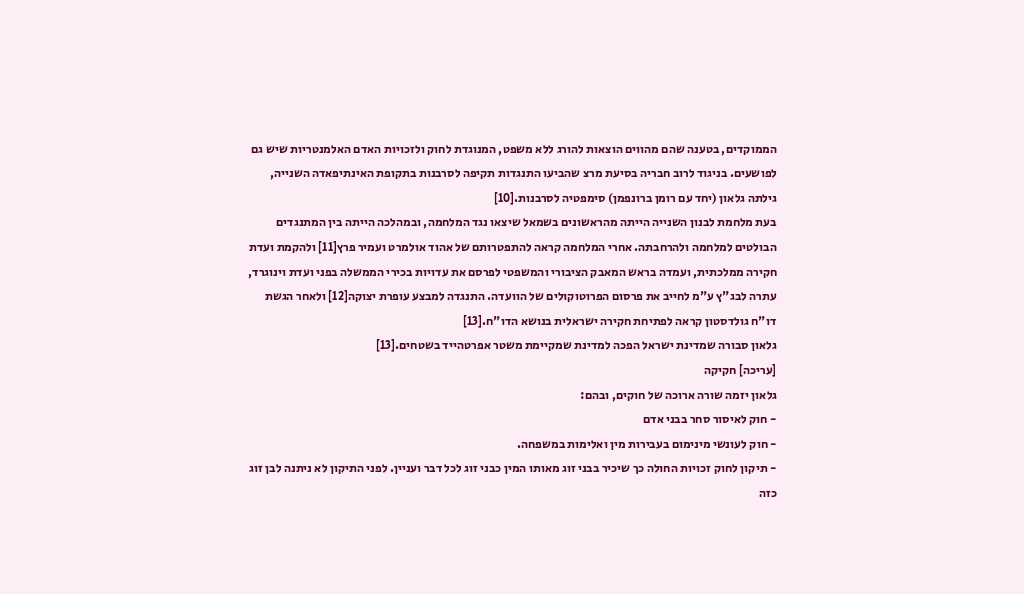הממוקדים, בטענה שהם מהווים הוצאות להורג ללא משפט, המנוגדת לחוק ולזכויות האדם האלמנטריות שיש גם לפושעים. בניגוד לרוב חבריה בסיעת מרצ שהביעו התנגדות תקיפה לסרבנות בתקופת האינתיפאדה השנייה, גילתה גלאון (יחד עם רומן ברונפמן) סימפטיה לסרבנות.[10]
בעת מלחמת לבנון השנייה הייתה מהראשונים בשמאל שיצאו נגד המלחמה, ובמהלכה הייתה בין המתנגדים הבולטים למלחמה ולהרחבתה. אחרי המלחמה קראה להתפטרותם של אהוד אולמרט ועמיר פרץ[11] ולהקמת ועדת חקירה ממלכתית, ועמדה בראש המאבק הציבורי והמשפטי לפרסם את עדויות בכירי הממשלה בפני ועדת וינוגרד, עתרה לבג"ץ ע"מ לחייב את פרסום הפרוטוקולים של הוועדה. התנגדה למבצע עופרת יצוקה[12] ולאחר הגשת דו"ח גולדסטון קראה לפתיחת חקירה ישראלית בנושא הדו"ח.[13]
גלאון סבורה שמדינת ישראל הפכה למדינת שמקיימת משטר אפרטהייד בשטחים.[13]
[עריכה] חקיקה
גלאון יזמה שורה ארוכה של חוקים, ובהם:
- חוק לאיסור סחר בבני אדם
- חוק לעונשי מינימום בעבירות מין ואלימות במשפחה.
- תיקון לחוק זכויות החולה כך שיכיר בבני זוג מאותו המין כבני זוג לכל דבר ועניין. לפני התיקון לא ניתנה לבן זוג כזה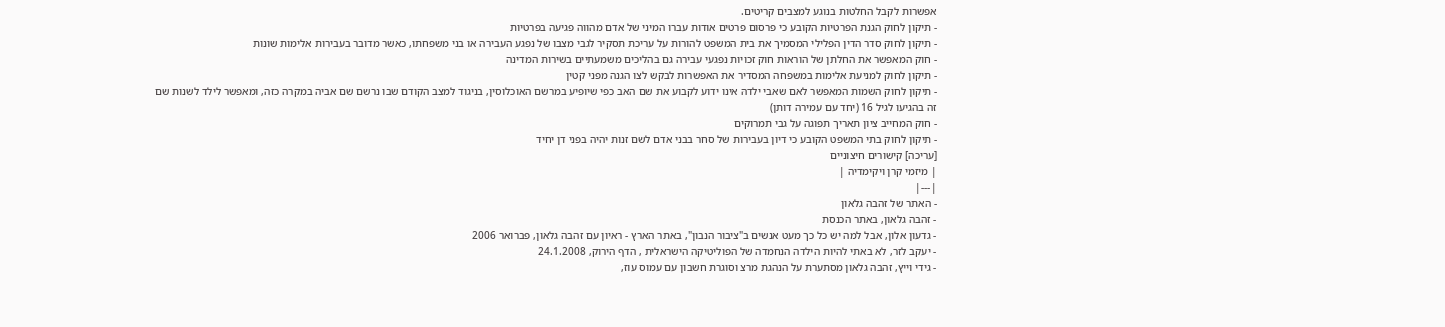אפשרות לקבל החלטות בנוגע למצבים קריטים.
- תיקון לחוק הגנת הפרטיות הקובע כי פרסום פרטים אודות עברו המיני של אדם מהווה פגיעה בפרטיות
- תיקון לחוק סדר הדין הפלילי המסמיך את בית המשפט להורות על עריכת תסקיר לגבי מצבו של נפגע העבירה או בני משפחתו, כאשר מדובר בעבירות אלימות שונות
- חוק המאפשר את החלתן של הוראות חוק זכויות נפגעי עבירה גם בהליכים משמעתיים בשירות המדינה
- תיקון לחוק למניעת אלימות במשפחה המסדיר את האפשרות לבקש לצו הגנה מפני קטין
- תיקון לחוק השמות המאפשר לאם שאבי ילדהּ אינו ידוע לקבוע את שם האב כפי שיופיע במרשם האוכלוסין, בניגוד למצב הקודם שבו נרשם שם אביה במקרה כזה, ומאפשר לילד לשנות שם זה בהגיעו לגיל 16 (יחד עם עמירה דותן)
- חוק המחייב ציון תאריך תפוגה על גבי תמרוקים
- תיקון לחוק בתי המשפט הקובע כי דיון בעבירות של סחר בבני אדם לשם זנות יהיה בפני דן יחיד
[עריכה] קישורים חיצוניים
| מיזמי קרן ויקימדיה |
|---|
- האתר של זהבה גלאון
- זהבה גלאון, באתר הכנסת
- גדעון אלון, אבל למה יש כל כך מעט אנשים ב"ציבור הנבון", באתר הארץ - ראיון עם זהבה גלאון, פברואר 2006
- יעקב לזר, לא באתי להיות הילדה הנחמדה של הפוליטיקה הישראלית , הדף הירוק, 24.1.2008
- גידי וייץ, זהבה גלאון מסתערת על הנהגת מרצ וסוגרת חשבון עם עמוס עוז,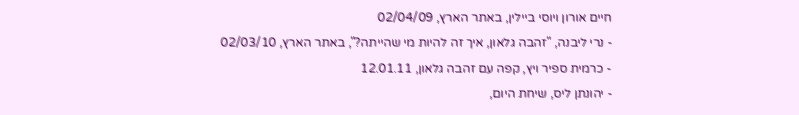חיים אורון ויוסי ביילין, באתר הארץ, 02/04/09
- נרי ליבנה, "זהבה גלאון, איך זה להיות מי שהייתה?", באתר הארץ, 02/03/10
- כרמית ספיר ויץ, קפה עם זהבה גלאון, 12.01.11
- יהונתן ליס, שיחת היום,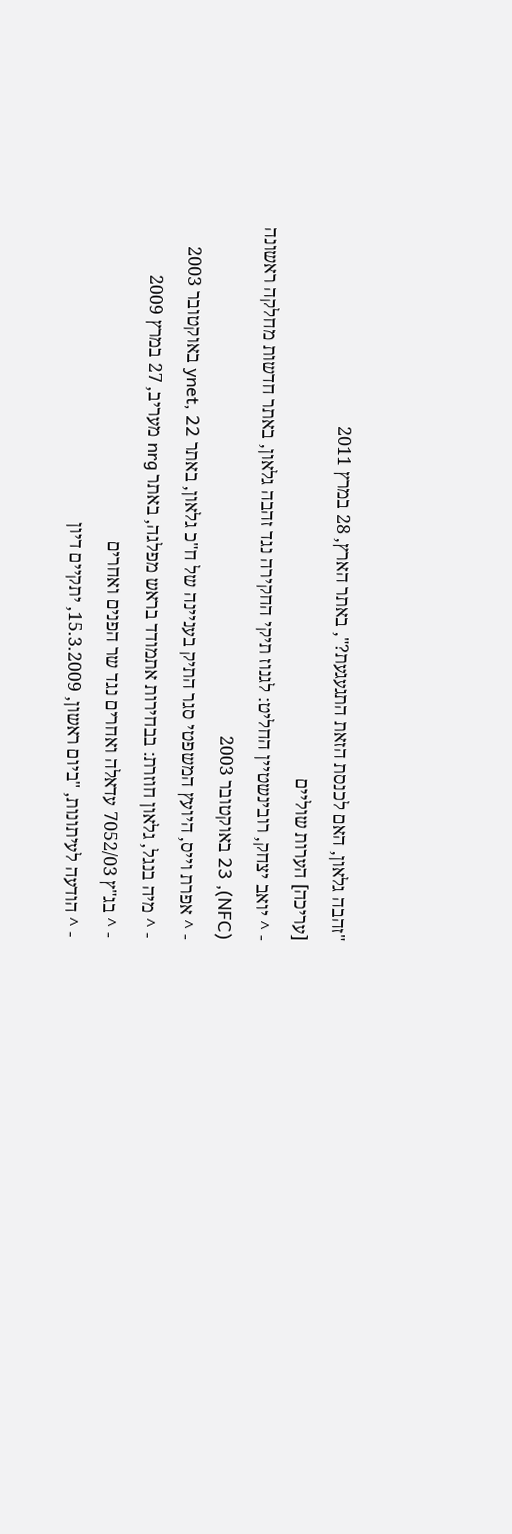"זהבה גלאון, האם לכנסת הזאת התגעגעת?", באתר הארץ, 28 במרץ 2011
[עריכה] הערות שוליים
- ^ יואב יצחק, רובינשטיין החליט: לגנוז תיקי החקירה נגד זהבה גלאון, באתר חדשות מחלקה ראשונה (NFC), 23 באוקטובר 2003
- ^ אפרת וייס, היועץ המשפטי סגר התיק בעניינה של ח"כ גלאון, באתר ynet, 22 באוקטובר 2003
- ^ מיה בנגל, גלאון חוזרת: בבחירות אתמודד בראש מפלגה, באתר nrg מעריב, 27 במרץ 2009
- ^ בג"ץ 7052/03 עדאלה ואחרים נגד שר הפנים ואחרים
- ^ הודעה לעיתונות, "ביום ראשון, 15.3.2009, יתקיים דיון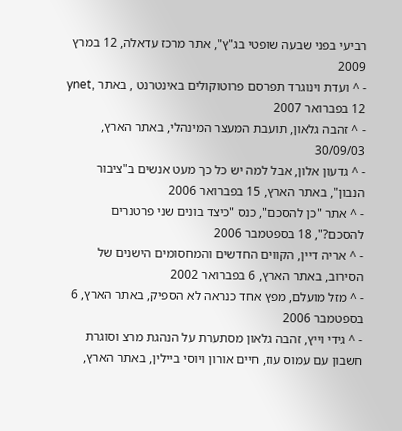רביעי בפני שבעה שופטי בג"ץ", אתר מרכז עדאלה, 12 במרץ 2009
- ^ ועדת וינוגרד תפרסם פרוטוקולים באינטרנט , באתר ynet, 12 בפברואר 2007
- ^ זהבה גלאון, תועבת המעצר המינהלי, באתר הארץ, 30/09/03
- ^ גדעון אלון, אבל למה יש כל כך מעט אנשים ב"ציבור הנבון", באתר הארץ, 15 בפברואר 2006
- ^ אתר "כן להסכם", כנס "כיצד בונים שני פרטנרים להסכם?", 18 בספטמבר 2006
- ^ אריה דיין, הקווים החדשים והמחסומים הישנים של הסירוב, באתר הארץ, 6 בפברואר 2002
- ^ מזל מועלם, מפץ אחד כנראה לא הספיק, באתר הארץ, 6 בספטמבר 2006
- ^ גידי וייץ, זהבה גלאון מסתערת על הנהגת מרצ וסוגרת חשבון עם עמוס עוז, חיים אורון ויוסי ביילין, באתר הארץ,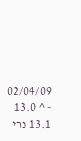02/04/09
- ^ 13.0 13.1 נרי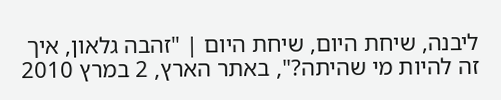ליבנה, שיחת היום, שיחת היום | "זהבה גלאון, איך זה להיות מי שהיתה?", באתר הארץ, 2 במרץ 2010